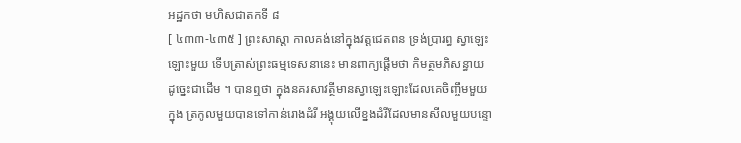អដ្ឋកថា មហិសជាតកទី ៨
[ ៤៣៣-៤៣៥ ] ព្រះសាស្តា កាលគង់នៅក្នុងវត្តជេតពន ទ្រង់ប្រារព្ធ ស្វាឡេះឡោះមួយ ទើបត្រាស់ព្រះធម្មទេសនានេះ មានពាក្យផ្តើមថា កិមត្ថមភិសន្ធាយ ដូច្នេះជាដើម ។ បានឮថា ក្នុងនគរសាវត្ថីមានស្វាឡេះឡោះដែលគេចិញ្ចឹមមួយ ក្នុង ត្រកូលមួយបានទៅកាន់រោងដំរី អង្គុយលើខ្នងដំរីដែលមានសីលមួយបន្ទោ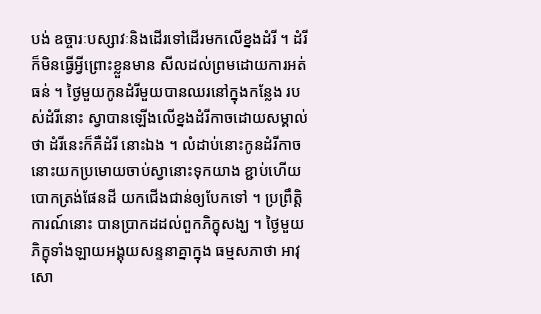បង់ ឧច្ចារៈបស្សាវៈនិងដើរទៅដើរមកលើខ្នងដំរី ។ ដំរីក៏មិនធ្វើអ្វីព្រោះខ្លួនមាន សីលដល់ព្រមដោយការអត់ធន់ ។ ថ្ងៃមួយកូនដំរីមួយបានឈរនៅក្នុងកន្លែង របស់ដំរីនោះ ស្វាបានឡើងលើខ្នងដំរីកាចដោយសម្គាល់ថា ដំរីនេះក៏គឺដំរី នោះឯង ។ លំដាប់នោះកូនដំរីកាចនោះយកប្រមោយចាប់ស្វានោះទុកយាង ខ្ជាប់ហើយបោកត្រង់ផែនដី យកជើងជាន់ឲ្យបែកទៅ ។ ប្រព្រឹត្តិការណ៍នោះ បានប្រាកដដល់ពួកភិក្ខុសង្ឃ ។ ថ្ងៃមួយ ភិក្ខុទាំងឡាយអង្គុយសន្ទនាគ្នាក្នុង ធម្មសភាថា អាវុសោ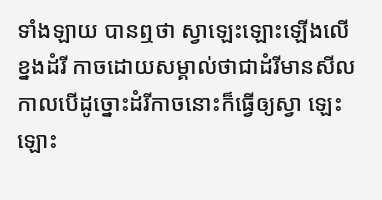ទាំងឡាយ បានឮថា ស្វាឡេះឡោះឡើងលើខ្នងដំរី កាចដោយសម្គាល់ថាជាដំរីមានសីល កាលបើដូច្នោះដំរីកាចនោះក៏ធ្វើឲ្យស្វា ឡេះឡោះ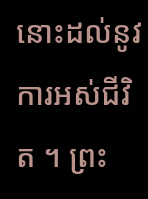នោះដល់នូវការអស់ជីវិត ។ ព្រះ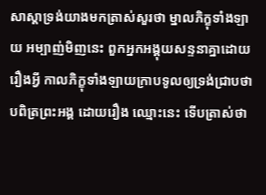សាស្តាទ្រង់យាងមកត្រាស់សួរថា ម្នាលភិក្ខុទាំងឡាយ អម្បាញ់មិញនេះ ពួកអ្នកអង្គុយសន្ទនាគ្នាដោយរឿងអ្វី កាលភិក្ខុទាំងឡាយក្រាបទូលឲ្យទ្រង់ជ្រាបថា បពិត្រព្រះអង្គ ដោយរឿង ឈ្មោះនេះ ទើបត្រាស់ថា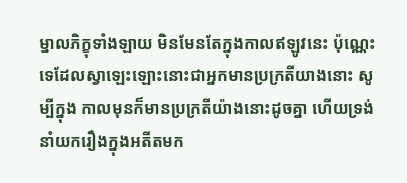ម្នាលភិក្ខុទាំងឡាយ មិនមែនតែក្នុងកាលឥឡូវនេះ ប៉ុណ្ណេះទេដែលស្វាឡេះឡោះនោះជាអ្នកមានប្រក្រតីយាងនោះ សូម្បីក្នុង កាលមុនក៏មានប្រក្រតីយ៉ាងនោះដូចគ្នា ហើយទ្រង់នាំយករឿងក្នុងអតីតមក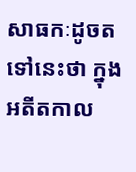សាធកៈដូចតទៅនេះថា ក្នុងអតីតកាល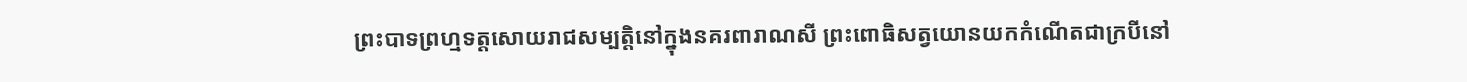ព្រះបាទព្រហ្មទត្តសោយរាជសម្បត្តិនៅក្នុងនគរពារាណសី ព្រះពោធិសត្វយោនយកកំណើតជាក្របីនៅ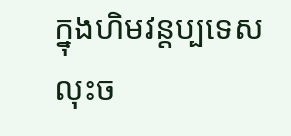ក្នុងហិមវន្តប្បទេស លុះច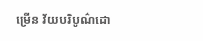ម្រើន វ័យបរិបូណ៌ដោ